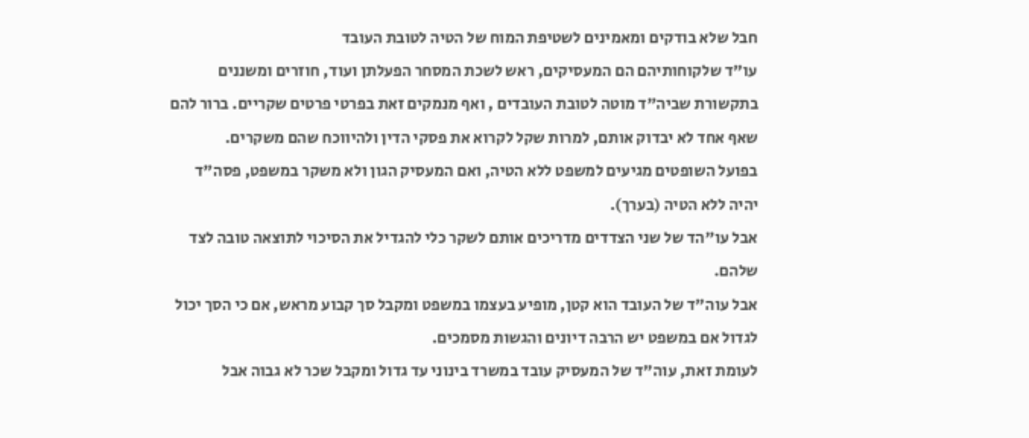חבל שלא בודקים ומאמינים לשטיפת המוח של הטיה לטובת העובד
עו"ד שלקוחותיהם הם המעסיקים, ראש לשכת המסחר הפעלתן ועוד, חוזרים ומשננים בתקשורת שביה"ד מוטה לטובת העובדים , ואף מנמקים זאת בפרטי פרטים שקריים. ברור להם שאף אחד לא יבדוק אותם, למרות שקל לקרוא את פסקי הדין ולהיווכח שהם משקרים.
בפועל השופטים מגיעים למשפט ללא הטיה, ואם המעסיק הגון ולא משקר במשפט, פסה"ד יהיה ללא הטיה (בערך).
אבל עו"הד של שני הצדדים מדריכים אותם לשקר כלי להגדיל את הסיכוי לתוצאה טובה לצד שלהם.
אבל עוה"ד של העובד הוא קטן, מופיע בעצמו במשפט ומקבל סך קבוע מראש, אם כי הסך יכול לגדול אם במשפט יש הרבה דיונים והגשות מסמכים.
לעומת זאת, עוה"ד של המעסיק עובד במשרד בינוני עד גדול ומקבל שכר לא גבוה אבל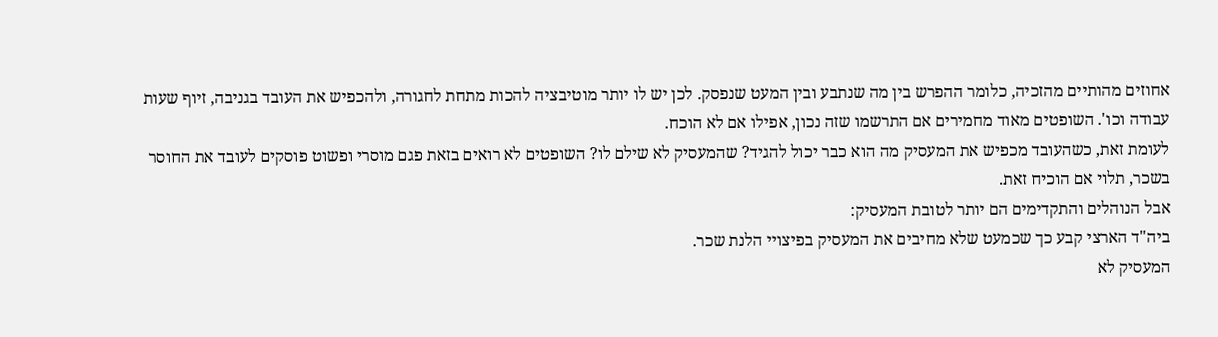אחוזים מהותיים מהזכיה, כלומר ההפרש בין מה שנתבע ובין המעט שנפסק. לכן יש לו יותר מוטיבציה להכות מתחת לחגורה, ולהכפיש את העובד בגניבה, זיוף שעות עבודה וכו'. השופטים מאוד מחמירים אם התרשמו שזה נכון, אפילו אם לא הוכח.
לעומת זאת, כשהעובד מכפיש את המעסיק מה הוא כבר יכול להגיד? שהמעסיק לא שילם לו? השופטים לא רואים בזאת פגם מוסרי ופשוט פוסקים לעובד את החוסר בשכר, תלוי אם הוכיח זאת.
אבל הנוהלים והתקדימים הם יותר לטובת המעסיק:
ביה"ד הארצי קבע כך שכמעט שלא מחיבים את המעסיק בפיצויי הלנת שכר.
המעסיק לא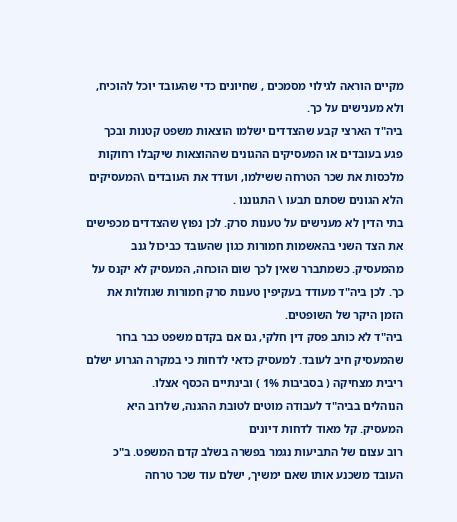מקיים הוראה לגילוי מסמכים , שחיונים כדי שהעובד יוכל להוכיח, ולא מענישים על כך.
ביה"ד הארצי קבע שהצדדים ישלמו הוצאות משפט קטנות ובכך פגע בעובדים או המעסיקים ההגונים שההוצאות שיקבלו רחוקות מלכסות את שכר הטרחה ששילמו, ועודד את העובדים \המעסיקים הלא הגונים שסתם תבעו \ התגוננו .
בתי הדין לא מענישים על טענות סרק. לכן נפוץ שהצדדים מכפישים את הצד השני בהאשמות חמורות כגון שהעובד כביכול גנב מהמעסיק. כשמתברר שאין לכך שום הוכחה, המעסיק לא יקנס על כך. לכן ביה"ד מעודד בעקיפין טענות סרק חמורות שגוזלות את הזמן היקר של השופטים.
ביה"ד לא כותב פסק דין חלקי, גם אם בקדם משפט כבר ברור שהמעסיק חיב לעובד. למעסיק כדאי לדחות כי במקרה הגרוע ישלם ריבית מצחיקה ( בסביבות 1% ) ובינתיים הכסף אצלו.
הנוהלים בביה"ד לעבודה מוטים לטובת ההגנה, שלרוב היא המעסיק. קל מאוד לדחות דיונים
רוב עצום של התביעות נגמר בפשרה בשלב קדם המשפט. ב"כ העובד משכנע אותו שאם ימשיך, ישלם עוד שכר טרחה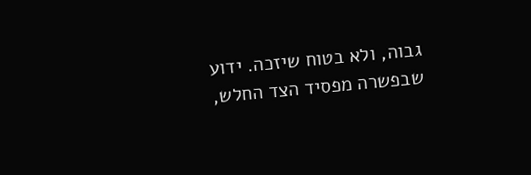גבוה, ולא בטוח שיזכה. ידוע שבפשרה מפסיד הצד החלש,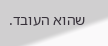שהוא העובד.